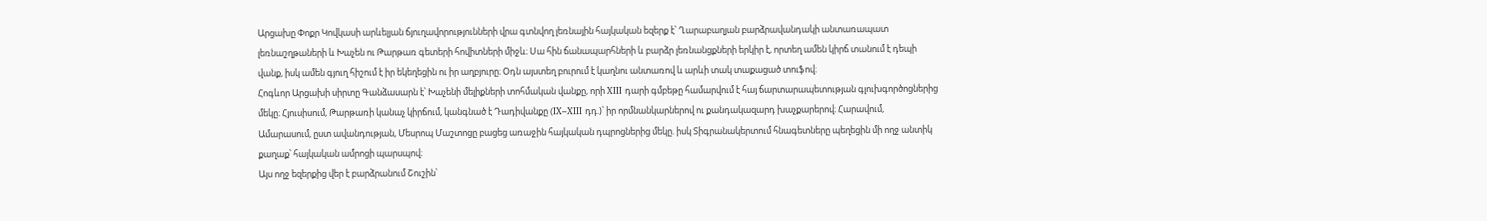Արցախը Փոքր Կովկասի արևելյան ճյուղավորությունների վրա գտնվող լեռնային հայկական եզերք է՝ Ղարաբաղյան բարձրավանդակի անտառապատ լեռնաշղթաների և Խաչեն ու Թարթառ գետերի հովիտների միջև։ Սա հին ճանապարհների և բարձր լեռնանցքների երկիր է, որտեղ ամեն կիրճ տանում է դեպի վանք, իսկ ամեն գյուղ հիշում է իր եկեղեցին ու իր աղբյուրը։ Օդն այստեղ բուրում է կաղնու անտառով և արևի տակ տաքացած տուֆով։
Հոգևոր Արցախի սիրտը Գանձասարն է՝ Խաչենի մելիքների տոհմական վանքը, որի XIII դարի գմբեթը համարվում է հայ ճարտարապետության գլուխգործոցներից մեկը։ Հյուսիսում, Թարթառի կանաչ կիրճում, կանգնած է Դադիվանքը (IX–XIII դդ.)՝ իր որմնանկարներով ու քանդակազարդ խաչքարերով։ Հարավում, Ամարասում, ըստ ավանդության, Մեսրոպ Մաշտոցը բացեց առաջին հայկական դպրոցներից մեկը. իսկ Տիգրանակերտում հնագետները պեղեցին մի ողջ անտիկ քաղաք՝ հայկական ամրոցի պարսպով։
Այս ողջ եզերքից վեր է բարձրանում Շուշին՝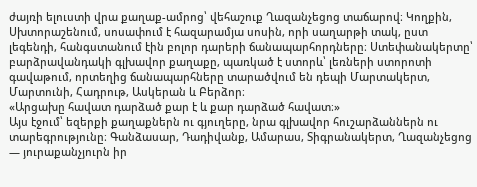ժայռի ելուստի վրա քաղաք-ամրոց՝ վեհաշուք Ղազանչեցոց տաճարով։ Կողքին, Սխտորաշենում, սոսափում է հազարամյա սոսին, որի սաղարթի տակ, ըստ լեգենդի, հանգստանում էին բոլոր դարերի ճանապարհորդները։ Ստեփանակերտը՝ բարձրավանդակի գլխավոր քաղաքը, պառկած է ստորև՝ լեռների ստորոտի գավաթում, որտեղից ճանապարհները տարածվում են դեպի Մարտակերտ, Մարտունի, Հադրութ, Ասկերան և Բերձոր։
«Արցախը հավատ դարձած քար է և քար դարձած հավատ։»
Այս էջում՝ եզերքի քաղաքներն ու գյուղերը, նրա գլխավոր հուշարձաններն ու տարեգրությունը։ Գանձասար, Դադիվանք, Ամարաս, Տիգրանակերտ, Ղազանչեցոց — յուրաքանչյուրն իր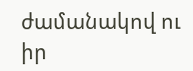ժամանակով ու իր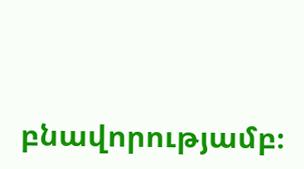բնավորությամբ։